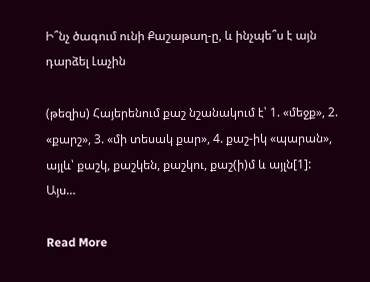Ի՞նչ ծագում ունի Քաշաթաղ-ը, և ինչպե՞ս է այն դարձել Լաչին

(թեզիս) Հայերենում քաշ նշանակում է՝ 1. «մեջք», 2. «քարշ», 3. «մի տեսակ քար», 4. քաշ-իկ «պարան», այլև՝ քաշկ, քաշկեն, քաշկու, քաշ(ի)մ և այլն[1]: Այս…

Read More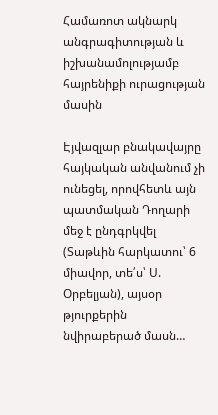Համառոտ ակնարկ անգրագիտության և իշխանամոլությամբ հայրենիքի ուրացության մասին

Էյվազլար բնակավայրը հայկական անվանում չի ունեցել, որովհետև այն պատմական Դողարի մեջ է ընդգրկվել (Տաթևին հարկատու՝ 6 միավոր, տե՛ս՝ Ս. Օրբելյան), այսօր թյուրքերին նվիրաբերած մասն…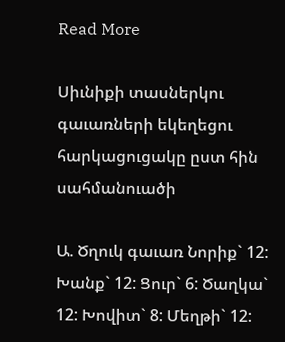Read More

Սիւնիքի տասներկու գաւառների եկեղեցու հարկացուցակը ըստ հին սահմանուածի

Ա. Ծղուկ գաւառ Նորիք` 12: Խանք` 12: Ցուր` 6: Ծաղկա` 12: Խովիտ` 8: Մեղթի` 12: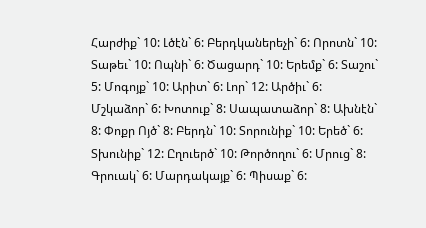Հարժիք` 10: Լծէն` 6: Բերդկաներեչի` 6: Որոտն` 10: Տաթեւ` 10: Ոպնի` 6: Ծացարդ` 10: Երեմք` 6: Տաշու` 5: Մոգոյք` 10: Արիտ` 6: Լոր` 12: Արծիւ` 6: Մշկաձոր` 6: Խոտուք` 8: Սապատաձոր` 8: Ախնէն` 8: Փոքր Ոյծ` 8: Բերդն` 10: Տորունիք` 10: Երեծ` 6: Տխունիք` 12: Ըղուերծ` 10: Թործողու` 6: Մրուց` 8: Գրուակ` 6: Մարդակայք` 6: Պիսաք` 6: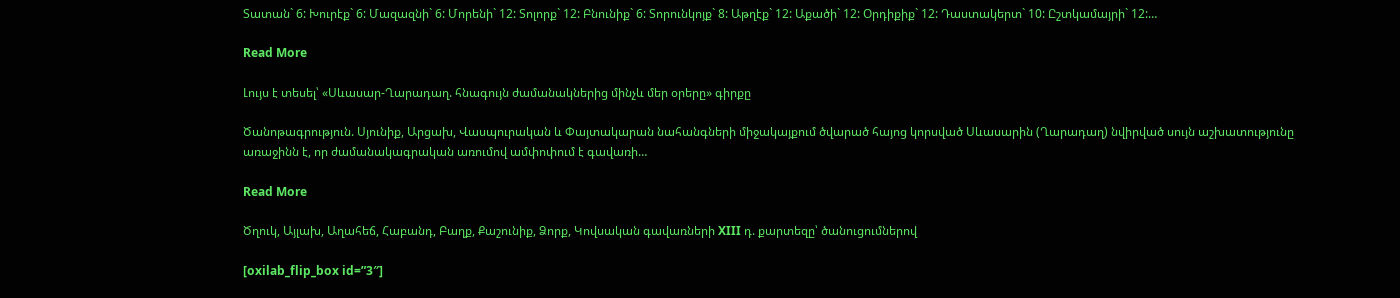Տատան` 6: Խուրէք` 6: Մազազնի` 6: Մորենի` 12: Տոլորք` 12: Բնունիք` 6: Տորունկոյք` 8: Աթղէք` 12: Աքածի` 12: Օրդիքիք` 12: Դաստակերտ` 10: Ըշտկամայրի` 12:…

Read More

Լույս է տեսել՝ «Սևասար-Ղարադաղ. հնագույն ժամանակներից մինչև մեր օրերը» գիրքը

Ծանոթագրություն. Սյունիք, Արցախ, Վասպուրական և Փայտակարան նահանգների միջակայքում ծվարած հայոց կորսված Սևասարին (Ղարադաղ) նվիրված սույն աշխատությունը առաջինն է, որ ժամանակագրական առումով ամփոփում է գավառի…

Read More

Ծղուկ, Այլախ, Աղահեճ, Հաբանդ, Բաղք, Քաշունիք, Ձորք, Կովսական գավառների XIII դ. քարտեզը՝ ծանուցումներով

[oxilab_flip_box id=”3″]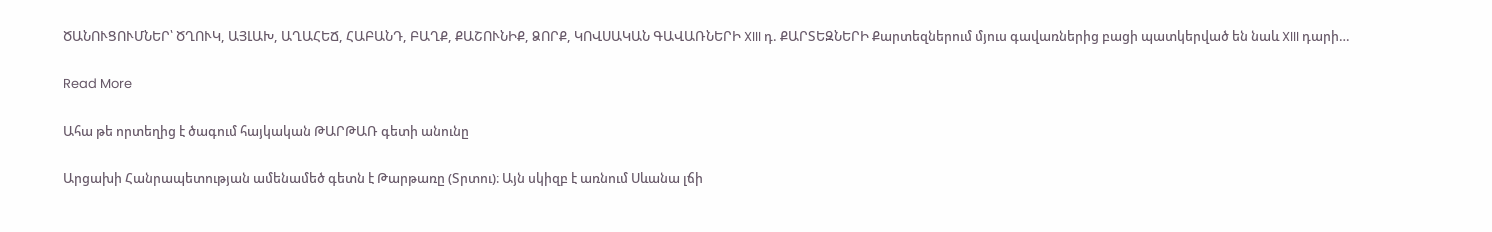ԾԱՆՈՒՑՈՒՄՆԵՐ՝ ԾՂՈՒԿ, ԱՅԼԱԽ, ԱՂԱՀԵՃ, ՀԱԲԱՆԴ, ԲԱՂՔ, ՔԱՇՈՒՆԻՔ, ՁՈՐՔ, ԿՈՎՍԱԿԱՆ ԳԱՎԱՌՆԵՐԻ XIII դ. ՔԱՐՏԵԶՆԵՐԻ Քարտեզներում մյուս գավառներից բացի պատկերված են նաև XIII դարի…

Read More

Ահա թե որտեղից է ծագում հայկական ԹԱՐԹԱՌ գետի անունը

Արցախի Հանրապետության ամենամեծ գետն է Թարթառը (Տրտու)։ Այն սկիզբ է առնում Սևանա լճի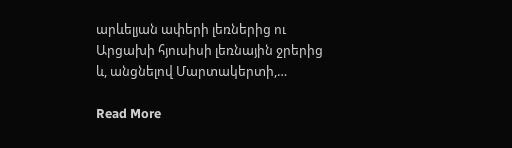արևելյան ափերի լեռներից ու Արցախի հյուսիսի լեռնային ջրերից և, անցնելով Մարտակերտի,…

Read More